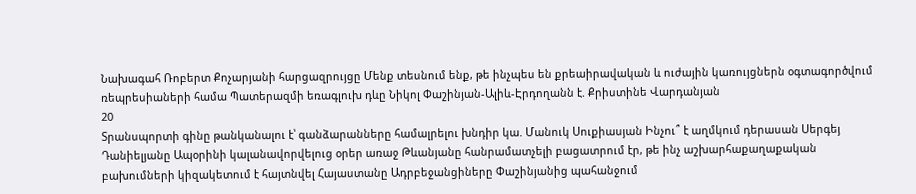Նախագահ Ռոբերտ Քոչարյանի հարցազրույցը Մենք տեսնում ենք, թե ինչպես են քրեաիրավական և ուժային կառույցներն օգտագործվում ռեպրեսիաների համա Պատերազմի եռագլուխ դևը Նիկոլ Փաշինյան-Ալիև-Էրդողանն է. Քրիստինե Վարդանյան
20
Տրանսպորտի գինը թանկանալու է՝ գանձարանները համալրելու խնդիր կա. Մանուկ Սուքիասյան Ինչու՞ է աղմկում դերասան Սերգեյ Դանիելյանը Ապօրինի կալանավորվելուց օրեր առաջ Թևանյանը հանրամատչելի բացատրում էր, թե ինչ աշխարհաքաղաքական բախումների կիզակետում է հայտնվել Հայաստանը Ադրբեջանցիները Փաշինյանից պահանջում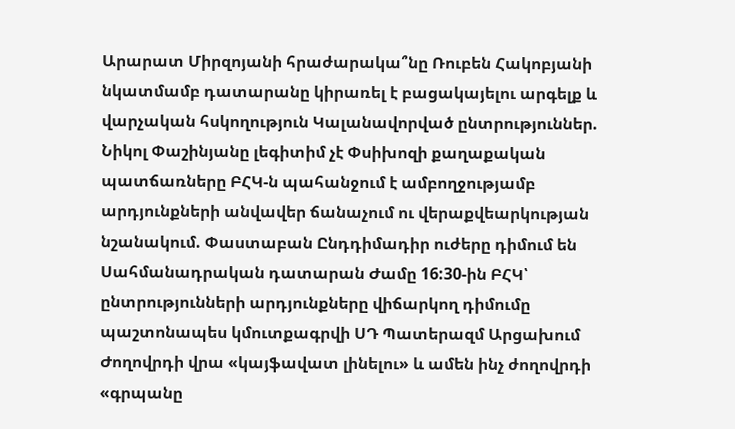Արարատ Միրզոյանի հրաժարակա՞նը Ռուբեն Հակոբյանի նկատմամբ դատարանը կիրառել է բացակայելու արգելք և վարչական հսկողություն Կալանավորված ընտրություններ. Նիկոլ Փաշինյանը լեգիտիմ չէ Փսիխոզի քաղաքական պատճառները ԲՀԿ-ն պահանջում է ամբողջությամբ արդյունքների անվավեր ճանաչում ու վերաքվեարկության նշանակում. Փաստաբան Ընդդիմադիր ուժերը դիմում են Սահմանադրական դատարան Ժամը 16:30-ին ԲՀԿ՝ ընտրությունների արդյունքները վիճարկող դիմումը պաշտոնապես կմուտքագրվի ՍԴ Պատերազմ Արցախում
Ժողովրդի վրա «կայֆավատ լինելու» և ամեն ինչ ժողովրդի «գրպանը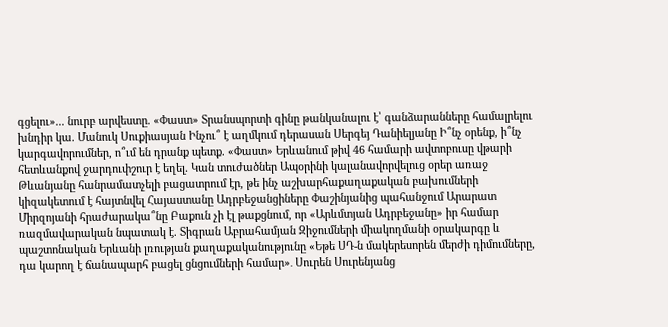գցելու»... նուրբ արվեստը. «Փաստ» Տրանսպորտի գինը թանկանալու է՝ գանձարանները համալրելու խնդիր կա. Մանուկ Սուքիասյան Ինչու՞ է աղմկում դերասան Սերգեյ Դանիելյանը Ի՞նչ օրենք, ի՞նչ կարգավորումներ, ո՞ւմ են դրանք պետք. «Փաստ» Երևանում թիվ 46 համարի ավտոբուսը վթարի հետևանքով ջարդուփշուր է եղել. Կան տուժածներ Ապօրինի կալանավորվելուց օրեր առաջ Թևանյանը հանրամատչելի բացատրում էր, թե ինչ աշխարհաքաղաքական բախումների կիզակետում է հայտնվել Հայաստանը Ադրբեջանցիները Փաշինյանից պահանջում Արարատ Միրզոյանի հրաժարակա՞նը Բաքուն չի էլ թաքցնում, որ «Արևմտյան Ադրբեջանը» իր համար ռազմավարական նպատակ է. Տիգրան Աբրահամյան Զիջումների միակողմանի օրակարգը և պաշտոնական Երևանի լռության քաղաքականությունը «Եթե ՍԴ-ն մակերեսորեն մերժի դիմումները, դա կարող է ճանապարհ բացել ցնցումների համար»․ Սուրեն Սուրենյանց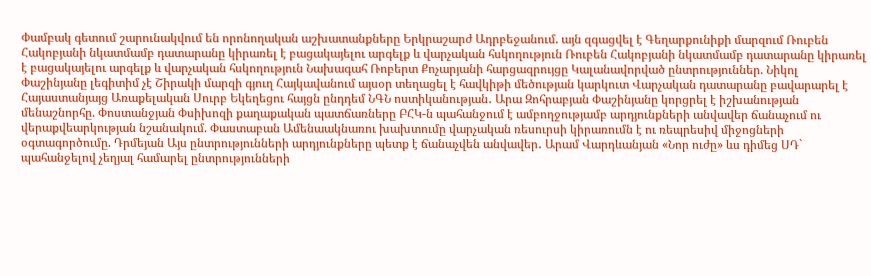Փամբակ գետում շարունակվում են որոնողական աշխատանքները Երկրաշարժ Ադրբեջանում. այն զգացվել է Գեղարքունիքի մարզում Ռուբեն Հակոբյանի նկատմամբ դատարանը կիրառել է բացակայելու արգելք և վարչական հսկողություն Ռուբեն Հակոբյանի նկատմամբ դատարանը կիրառել է բացակայելու արգելք և վարչական հսկողություն Նախագահ Ռոբերտ Քոչարյանի հարցազրույցը Կալանավորված ընտրություններ. Նիկոլ Փաշինյանը լեգիտիմ չէ Շիրակի մարզի գյուղ Հայկավանում այսօր տեղացել է հավկիթի մեծության կարկուտ Վարչական դատարանը բավարարել է Հայաստանյայց Առաքելական Սուրբ Եկեղեցու հայցն ընդդեմ ՆԳՆ ոստիկանության․ Արա Զոհրաբյան Փաշինյանը կորցրել է իշխանության մենաշնորհը. Փոստանջյան Փսիխոզի քաղաքական պատճառները ԲՀԿ-ն պահանջում է ամբողջությամբ արդյունքների անվավեր ճանաչում ու վերաքվեարկության նշանակում. Փաստաբան Ամենաակնառու խախտումը վարչական ռեսուրսի կիրառումն է ու ռեպրեսիվ միջոցների օգտագործումը. Դրմեյան Այս ընտրությունների արդյունքները պետք է ճանաչվեն անվավեր․ Արամ Վարդևանյան «Նոր ուժը» ևս դիմեց ՍԴ` պահանջելով չեղյալ համարել ընտրությունների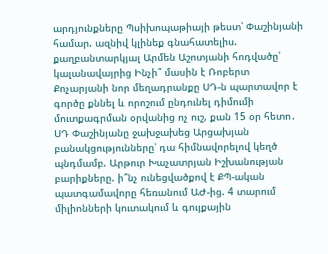արդյունքները Պսիխոպաթիայի թեստ՝ Փաշինյանի համար. ազնիվ կլինեք գնահատելիս. քաղբանտարկյալ Արմեն Աշոտյանի հոդվածը՝ կալանավայրից Ինչի՞ մասին է Ռոբերտ Քոչարյանի նոր մեղադրանքը ՍԴ-ն պարտավոր է գործը քննել և որոշում ընդունել դիմումի մուտքագրման օրվանից ոչ ուշ, քան 15 օր հետո․ ՍԴ Փաշինյանը ջախջախեց Արցախյան բանակցությունները՝ դա հիմնավորելով կեղծ պնդմամբ. Արթուր Խաչատրյան Իշխանության բարիքները. ի՞նչ ունեցվածքով է ՔՊ-ական պատգամավորը հեռանում ԱԺ-ից. 4 տարում միլիոնների կուտակում և գույքային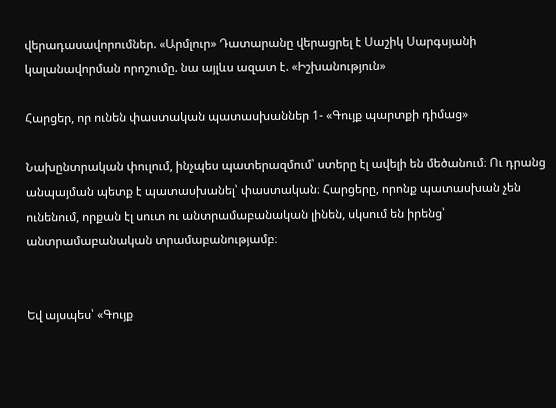վերադասավորումներ. «Արմլուր» Դատարանը վերացրել է Սաշիկ Սարգսյանի կալանավորման որոշումը. նա այլևս ազատ է. «Իշխանություն»

Հարցեր, որ ունեն փաստական պատասխաններ 1- «Գույք պարտքի դիմաց»

Նախընտրական փուլում, ինչպես պատերազմում՝ ստերը էլ ավելի են մեծանում։ Ու դրանց անպայման պետք է պատասխանել՝ փաստական։ Հարցերը, որոնք պատասխան չեն ունենում, որքան էլ սուտ ու անտրամաբանական լինեն, սկսում են իրենց՝ անտրամաբանական տրամաբանությամբ։


Եվ այսպես՝ «Գույք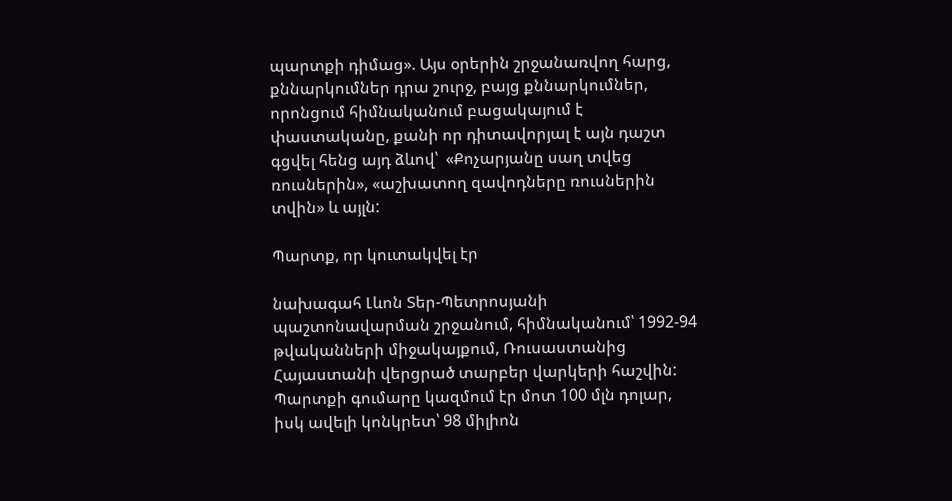պարտքի դիմաց». Այս օրերին շրջանառվող հարց, քննարկումներ դրա շուրջ, բայց քննարկումներ, որոնցում հիմնականում բացակայում է փաստականը, քանի որ դիտավորյալ է այն դաշտ գցվել հենց այդ ձևով՝  «Քոչարյանը սաղ տվեց ռուսներին», «աշխատող զավոդները ռուսներին տվին» և այլն:

Պարտք, որ կուտակվել էր

նախագահ Լևոն Տեր-Պետրոսյանի պաշտոնավարման շրջանում, հիմնականում՝ 1992-94 թվականների միջակայքում, Ռուսաստանից Հայաստանի վերցրած տարբեր վարկերի հաշվին: Պարտքի գումարը կազմում էր մոտ 100 մլն դոլար, իսկ ավելի կոնկրետ՝ 98 միլիոն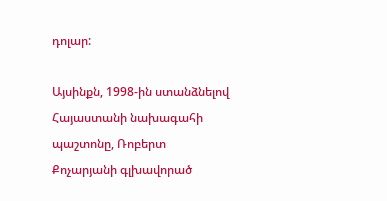դոլար:

Այսինքն, 1998-ին ստանձնելով Հայաստանի նախագահի պաշտոնը, Ռոբերտ Քոչարյանի գլխավորած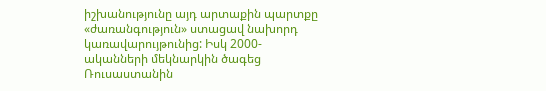իշխանությունը այդ արտաքին պարտքը «ժառանգություն» ստացավ նախորդ կառավարույթունից: Իսկ 2000-ականների մեկնարկին ծագեց Ռուսաստանին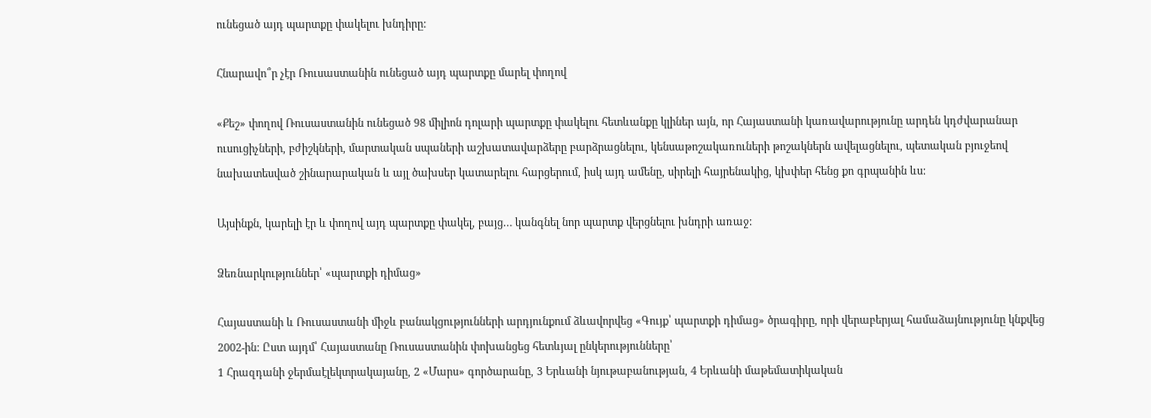ունեցած այդ պարտքը փակելու խնդիրը:

Հնարավո՞ր չէր Ռուսաստանին ունեցած այդ պարտքը մարել փողով

«Քեշ» փողով Ռուսաստանին ունեցած 98 միլիոն դոլարի պարտքը փակելու հետևանքը կլիներ այն, որ Հայաստանի կառավարությունը արդեն կդժվարանար ուսուցիչների, բժիշկների, մարտական սպաների աշխատավարձերը բարձրացնելու, կենսաթոշակառուների թոշակներն ավելացնելու, պետական բյուջեով նախատեսված շինարարական և այլ ծախսեր կատարելու հարցերում, իսկ այդ ամենը, սիրելի հայրենակից, կխփեր հենց քո գրպանին ևս:

Այսինքն, կարելի էր և փողով այդ պարտքը փակել, բայց… կանգնել նոր պարտք վերցնելու խնդրի առաջ:

Ձեռնարկություններ՝ «պարտքի դիմաց»

Հայաստանի և Ռուսաստանի միջև բանակցությունների արդյունքում ձևավորվեց «Գույք՝ պարտքի դիմաց» ծրագիրը, որի վերաբերյալ համաձայնությունը կնքվեց 2002-ին: Ըստ այդմ՝ Հայաստանը Ռուսաստանին փոխանցեց հետևյալ ընկերությունները՝
1 Հրազդանի ջերմաէլեկտրակայանը, 2 «Մարս» գործարանը, 3 Երևանի նյութաբանության, 4 Երևանի մաթեմատիկական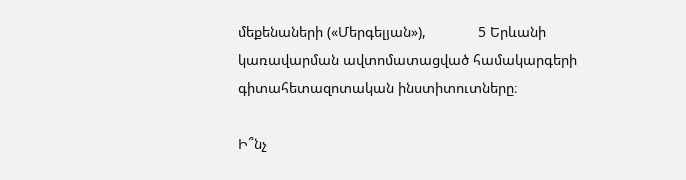մեքենաների («Մերգելյան»),             5 Երևանի կառավարման ավտոմատացված համակարգերի գիտահետազոտական ինստիտուտները։

Ի՞նչ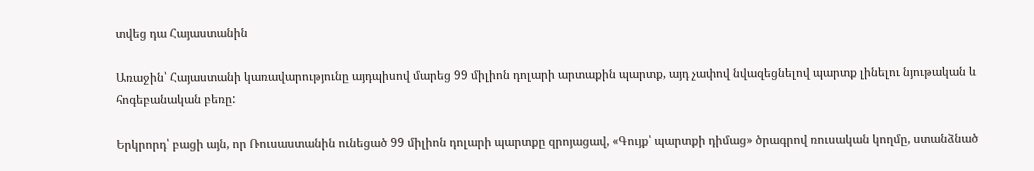տվեց դա Հայաստանին

Առաջին՝ Հայաստանի կառավարությունը այդպիսով մարեց 99 միլիոն դոլարի արտաքին պարտք, այդ չափով նվազեցնելով պարտք լինելու նյութական և հոգեբանական բեռը:

Երկրորդ՝ բացի այն, որ Ռուսաստանին ունեցած 99 միլիոն դոլարի պարտքը զրոյացավ, «Գույք՝ պարտքի դիմաց» ծրագրով ռուսական կողմը, ստանձնած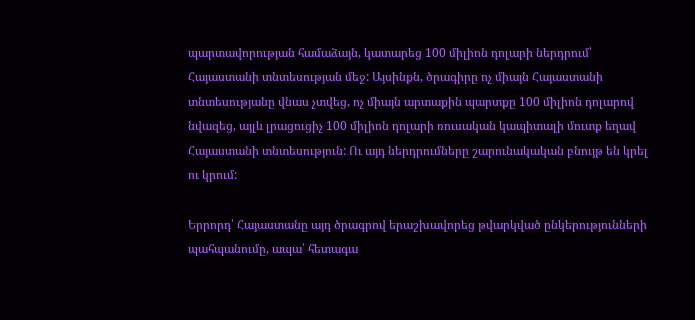պարտավորության համաձայն, կատարեց 100 միլիոն դոլարի ներդրում՝ Հայաստանի տնտեսության մեջ: Այսինքն, ծրագիրը ոչ միայն Հայաստանի տնտեսությանը վնաս չտվեց, ոչ միայն արտաքին պարտքը 100 միլիոն դոլարով նվազեց, այլև լրացուցիչ 100 միլիոն դոլարի ռուսական կապիտալի մուտք եղավ Հայաստանի տնտեսություն: Ու այդ ներդրումները շարունակական բնույթ են կրել ու կրում:

Երրորդ՝ Հայաստանը այդ ծրագրով երաշխավորեց թվարկված ընկերությունների պահպանումը, ապա՝ հետագա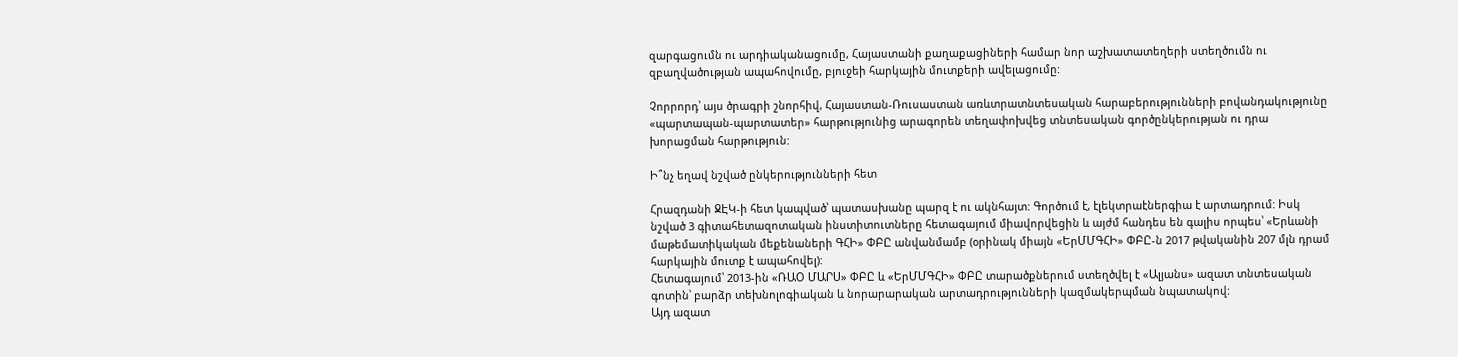զարգացումն ու արդիականացումը, Հայաստանի քաղաքացիների համար նոր աշխատատեղերի ստեղծումն ու զբաղվածության ապահովումը, բյուջեի հարկային մուտքերի ավելացումը:

Չորրորդ՝ այս ծրագրի շնորհիվ, Հայաստան-Ռուսաստան առևտրատնտեսական հարաբերությունների բովանդակությունը «պարտապան-պարտատեր» հարթությունից արագորեն տեղափոխվեց տնտեսական գործընկերության ու դրա խորացման հարթություն:

Ի՞նչ եղավ նշված ընկերությունների հետ

Հրազդանի ՋԷԿ-ի հետ կապված՝ պատասխանը պարզ է ու ակնհայտ: Գործում է, էլեկտրաէներգիա է արտադրում: Իսկ նշված 3 գիտահետազոտական ինստիտուտները հետագայում միավորվեցին և այժմ հանդես են գալիս որպես՝ «Երևանի մաթեմատիկական մեքենաների ԳՀԻ» ՓԲԸ անվանմամբ (օրինակ միայն «ԵրՄՄԳՀԻ» ՓԲԸ-ն 2017 թվականին 207 մլն դրամ հարկային մուտք է ապահովել):
Հետագայում՝ 2013-ին «ՌԱՕ ՄԱՐՍ» ՓԲԸ և «ԵրՄՄԳՀԻ» ՓԲԸ տարածքներում ստեղծվել է «Ալյանս» ազատ տնտեսական գոտին՝ բարձր տեխնոլոգիական և նորարարական արտադրությունների կազմակերպման նպատակով:
Այդ ազատ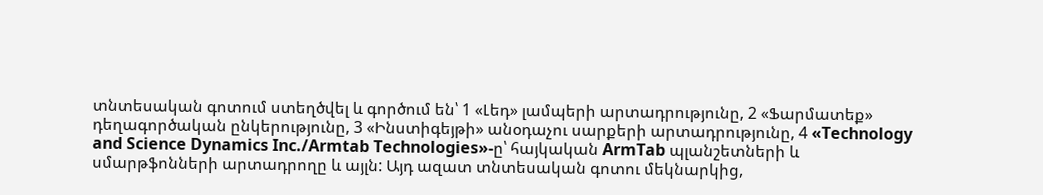տնտեսական գոտում ստեղծվել և գործում են՝ 1 «Լեդ» լամպերի արտադրությունը, 2 «Ֆարմատեք» դեղագործական ընկերությունը, 3 «Ինստիգեյթի» անօդաչու սարքերի արտադրությունը, 4 «Technology and Science Dynamics Inc./Armtab Technologies»-ը՝ հայկական ArmTab պլանշետների և սմարթֆոնների արտադրողը և այլն: Այդ ազատ տնտեսական գոտու մեկնարկից,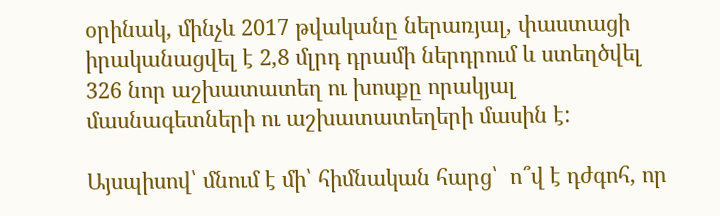օրինակ, մինչև 2017 թվականը ներառյալ, փաստացի իրականացվել է 2,8 մլրդ դրամի ներդրում և ստեղծվել 326 նոր աշխատատեղ ու խոսքը որակյալ մասնագետների ու աշխատատեղերի մասին է:

Այսպիսով՝ մնում է մի՝ հիմնական հարց՝  ո՞վ է դժգոհ, որ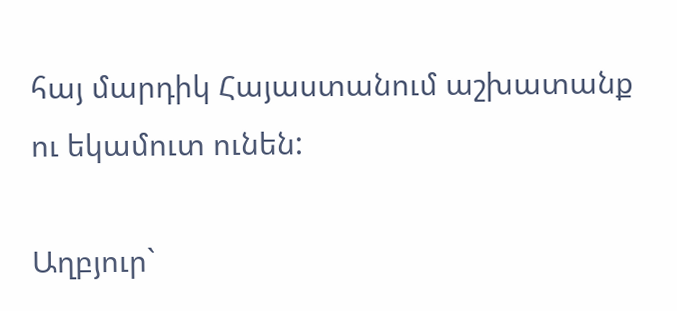հայ մարդիկ Հայաստանում աշխատանք ու եկամուտ ունեն:

Աղբյուր`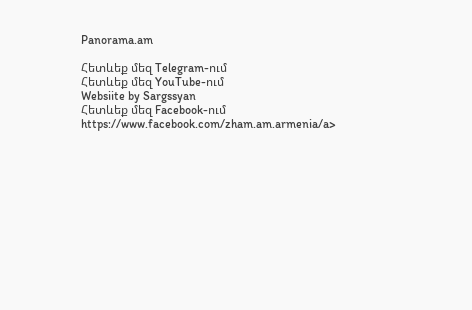Panorama.am

Հետևեք մեզ Telegram-ում
Հետևեք մեզ YouTube-ում
Websiite by Sargssyan
Հետևեք մեզ Facebook-ում https://www.facebook.com/zham.am.armenia/a>